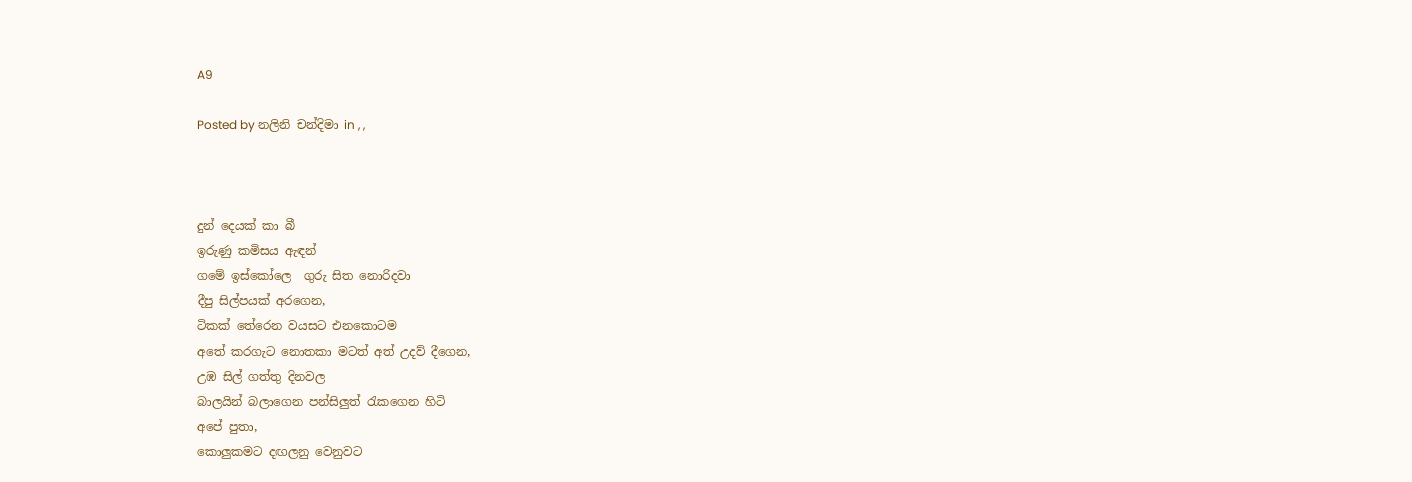A9

Posted by නලිනි චන්දිමා in , ,



දුන් දෙයක් කා බී
ඉරුණු කමිසය ඇඳන්
ගමේ ඉස්කෝලෙ  ගුරු සිත නොරිදවා
දීපු සිල්පයක් අරගෙන,
ටිකක් තේරෙන වයසට එනකොටම
අතේ කරගැට නොතකා මටත් අත් උදව් දීගෙන,
උඹ සිල් ගත්තු දිනවල
බාලයින් බලාගෙන පන්සිලුත් රැකගෙන හිටි
අපේ පුතා,
කොලුකමට දඟලනු වෙනුවට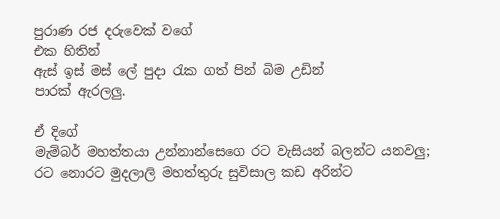පුරාණ රජ දරුවෙක් වගේ
එක හිතින්
ඇස් ඉස් මස් ලේ පුදා රැක ගත් පින් බිම උඩින්
පාරක් ඇරලලු.

ඒ දිගේ
මැම්බර් මහත්තයා උන්නාන්සෙගෙ රට වැසියන් බලන්ට යනවලු;
රට නොරට මුදලාලි මහත්තුරු සුවිසාල කඩ අරින්ට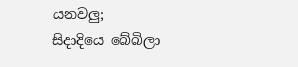යනවලු;
සිදාදියෙ බේබිලා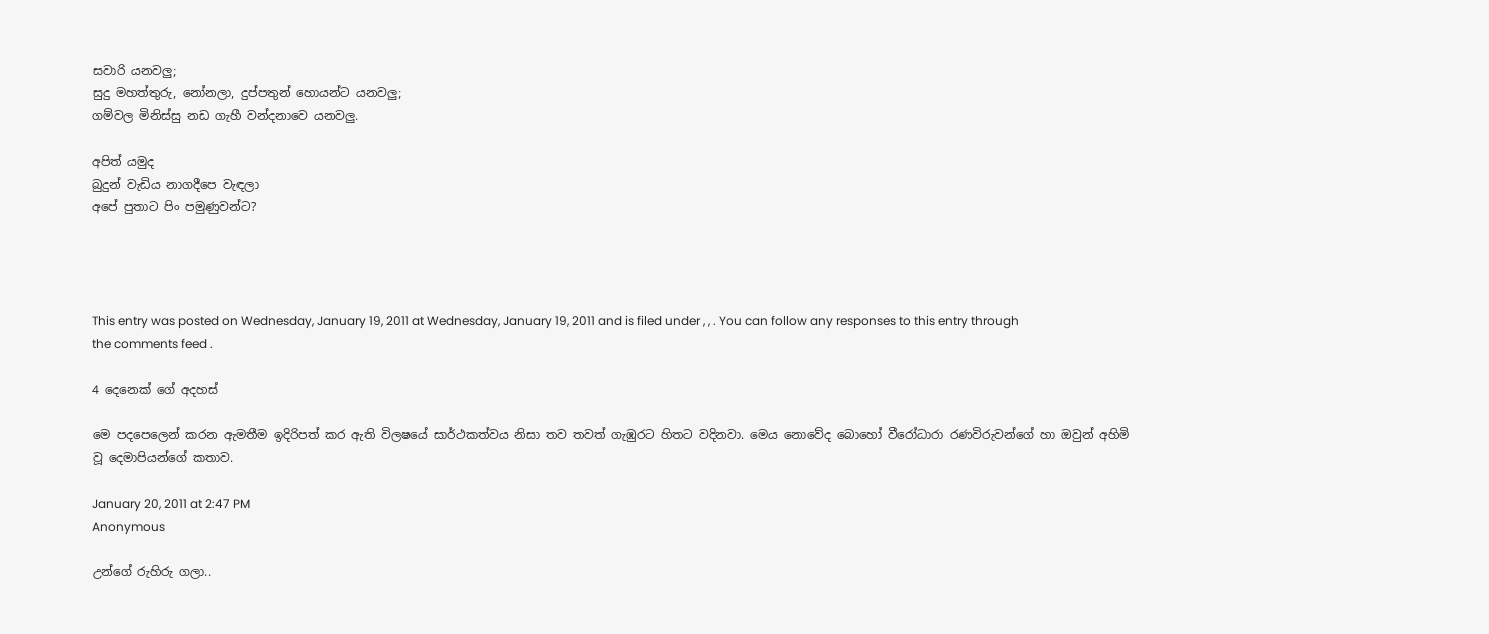සවාරි යනවලු;
සුදු මහත්තුරු, නෝනලා, දුප්පතුන් හොයන්ට යනවලු;
ගම්වල මිනිස්සු නඩ ගැහී වන්දනාවෙ යනවලු.

අපිත් යමුද
බුදුන් වැඩිය නාගදීපෙ වැඳලා
අපේ පුතාට පිං පමුණුවන්ට?




This entry was posted on Wednesday, January 19, 2011 at Wednesday, January 19, 2011 and is filed under , , . You can follow any responses to this entry through the comments feed .

4 දෙනෙක් ගේ අදහස්

මෙ පදපෙලෙන් කරන ඇමතීම ඉදිරිපත් කර ඇති විලෂයේ සාර්ථකත්වය නිසා තව තවත් ගැඹුරට හිතට වදිනවා. මෙය නොවේද බොහෝ වීරෝධාරා රණවිරුවන්ගේ හා ඔවුන් අහිමි වූ දෙමාපියන්ගේ කතාව.

January 20, 2011 at 2:47 PM
Anonymous

උන්ගේ රුහිරු ගලා..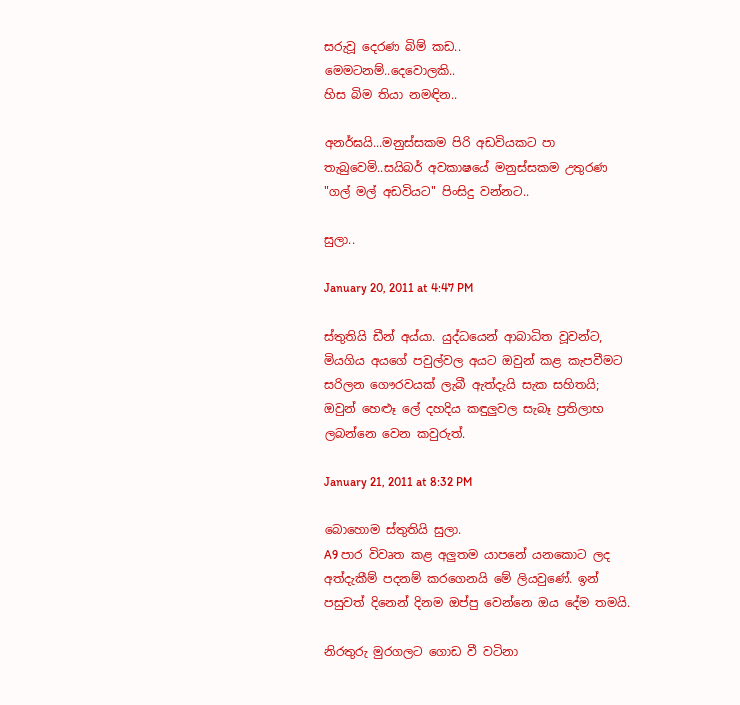සරුවූ දෙරණ බිම් කඩ..
මෙමටනම්..දෙවොලකි..
හිස බිම තියා නමඳින..

අනර්ඝයි...මනුස්සකම පිරි අඩවියකට පා තැබුවෙමි..සයිබර් අවකාෂයේ මනුස්සකම උතුරණ "ගල් මල් අඩවියට" පිංසිදු වන්නට..

සුලා..

January 20, 2011 at 4:47 PM

ස්තුතියි ඩීන් අය්යා. යුද්ධයෙන් ආබාධිත වූවන්ට, මියගිය අයගේ පවුල්වල අයට ඔවුන් කළ කැපවීමට සරිලන ගෞරවයක් ලැබී ඇත්දැයි සැක සහිතයි; ඔවුන් හෙළූ ලේ දහදිය කඳුලුවල සැබෑ ප්‍රතිලාභ ලබන්නෙ වෙන කවුරුත්.

January 21, 2011 at 8:32 PM

බොහොම ස්තුතියි සුලා.
A9 පාර විවෘත කළ අලුතම යාපනේ යනකොට ලද අත්දැකීම් පදනම් කරගෙනයි මේ ලියවුණේ. ඉන් පසුවත් දිනෙන් දිනම ඔප්පු වෙන්නෙ ඔය දේම තමයි.

නිරතුරු මුරගලට ගොඩ වී වටිනා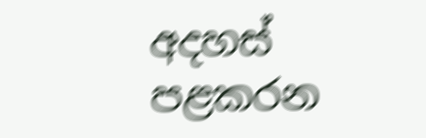අදහස් පළකරන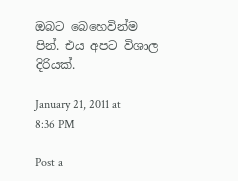ඔබට බෙහෙවින්ම පින්. එය අපට විශාල දිරියක්.

January 21, 2011 at 8:36 PM

Post a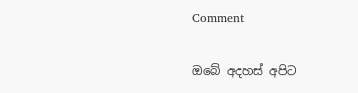Comment

ඔබේ අදහස් අපිට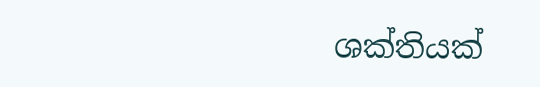ශක්තියක්